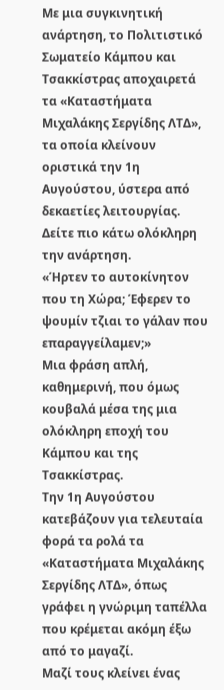Με μια συγκινητική ανάρτηση, το Πολιτιστικό Σωματείο Κάμπου και Τσακκίστρας αποχαιρετά τα «Καταστήματα Μιχαλάκης Σεργίδης ΛΤΔ», τα οποία κλείνουν οριστικά την 1η Αυγούστου, ύστερα από δεκαετίες λειτουργίας.
Δείτε πιο κάτω ολόκληρη την ανάρτηση.
«Ήρτεν το αυτοκίνητον που τη Χώρα; Έφερεν το ψουμίν τζιαι το γάλαν που επαραγγείλαμεν;»
Μια φράση απλή, καθημερινή, που όμως κουβαλά μέσα της μια ολόκληρη εποχή του Κάμπου και της Τσακκίστρας.
Την 1η Αυγούστου κατεβάζουν για τελευταία φορά τα ρολά τα «Καταστήματα Μιχαλάκης Σεργίδης ΛΤΔ», όπως γράφει η γνώριμη ταπέλλα που κρέμεται ακόμη έξω από το μαγαζί.
Μαζί τους κλείνει ένας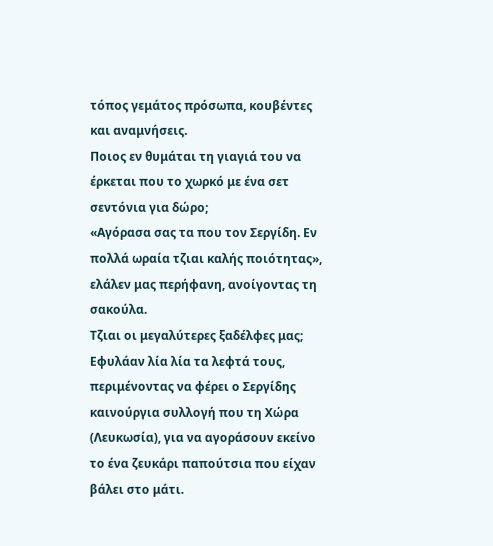τόπος γεμάτος πρόσωπα, κουβέντες και αναμνήσεις.
Ποιος εν θυμάται τη γιαγιά του να έρκεται που το χωρκό με ένα σετ σεντόνια για δώρο;
«Αγόρασα σας τα που τον Σεργίδη. Εν πολλά ωραία τζιαι καλής ποιότητας», ελάλεν μας περήφανη, ανοίγοντας τη σακούλα.
Τζιαι οι μεγαλύτερες ξαδέλφες μας; Εφυλάαν λία λία τα λεφτά τους, περιμένοντας να φέρει ο Σεργίδης καινούργια συλλογή που τη Χώρα (Λευκωσία), για να αγοράσουν εκείνο το ένα ζευκάρι παπούτσια που είχαν βάλει στο μάτι.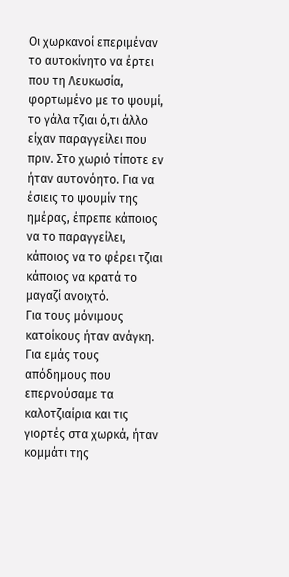Οι χωρκανοί επεριμέναν το αυτοκίνητο να έρτει που τη Λευκωσία, φορτωμένο με το ψουμί, το γάλα τζιαι ό,τι άλλο είχαν παραγγείλει που πριν. Στο χωριό τίποτε εν ήταν αυτονόητο. Για να έσιεις το ψουμίν της ημέρας, έπρεπε κάποιος να το παραγγείλει, κάποιος να το φέρει τζιαι κάποιος να κρατά το μαγαζί ανοιχτό.
Για τους μόνιμους κατοίκους ήταν ανάγκη. Για εμάς τους απόδημους που επερνούσαμε τα καλοτζιαίρια και τις γιορτές στα χωρκά, ήταν κομμάτι της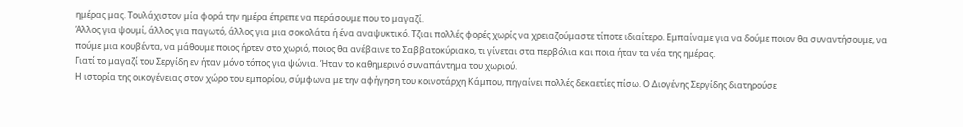ημέρας μας. Τουλάχιστον μία φορά την ημέρα έπρεπε να περάσουμε που το μαγαζί.
Άλλος για ψουμί, άλλος για παγωτό, άλλος για μια σοκολάτα ή ένα αναψυκτικό. Τζιαι πολλές φορές χωρίς να χρειαζούμαστε τίποτε ιδιαίτερο. Εμπαίναμε για να δούμε ποιον θα συναντήσουμε, να πούμε μια κουβέντα, να μάθουμε ποιος ήρτεν στο χωριό, ποιος θα ανέβαινε το Σαββατοκύριακο, τι γίνεται στα περβόλια και ποια ήταν τα νέα της ημέρας.
Γιατί το μαγαζί του Σεργίδη εν ήταν μόνο τόπος για ψώνια. Ήταν το καθημερινό συναπάντημα του χωριού.
Η ιστορία της οικογένειας στον χώρο του εμπορίου, σύμφωνα με την αφήγηση του κοινοτάρχη Κάμπου, πηγαίνει πολλές δεκαετίες πίσω. Ο Διογένης Σεργίδης διατηρούσε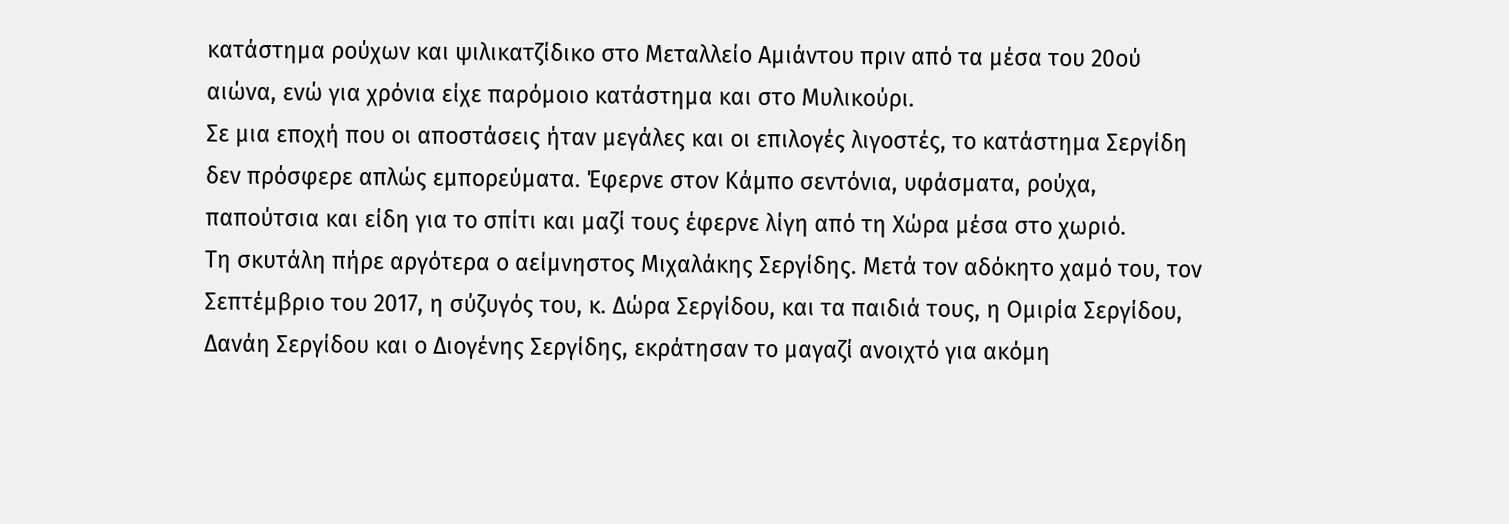κατάστημα ρούχων και ψιλικατζίδικο στο Μεταλλείο Αμιάντου πριν από τα μέσα του 20ού αιώνα, ενώ για χρόνια είχε παρόμοιο κατάστημα και στο Μυλικούρι.
Σε μια εποχή που οι αποστάσεις ήταν μεγάλες και οι επιλογές λιγοστές, το κατάστημα Σεργίδη δεν πρόσφερε απλώς εμπορεύματα. Έφερνε στον Κάμπο σεντόνια, υφάσματα, ρούχα, παπούτσια και είδη για το σπίτι και μαζί τους έφερνε λίγη από τη Χώρα μέσα στο χωριό.
Τη σκυτάλη πήρε αργότερα ο αείμνηστος Μιχαλάκης Σεργίδης. Μετά τον αδόκητο χαμό του, τον Σεπτέμβριο του 2017, η σύζυγός του, κ. Δώρα Σεργίδου, και τα παιδιά τους, η Ομιρία Σεργίδου, Δανάη Σεργίδου και ο Διογένης Σεργίδης, εκράτησαν το μαγαζί ανοιχτό για ακόμη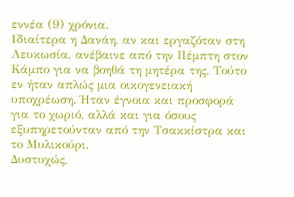εννέα (9) χρόνια.
Ιδιαίτερα η Δανάη, αν και εργαζόταν στη Λευκωσία, ανέβαινε από την Πέμπτη στον Κάμπο για να βοηθά τη μητέρα της. Τούτο εν ήταν απλώς μια οικογενειακή υποχρέωση. Ήταν έγνοια και προσφορά για το χωριό, αλλά και για όσους εξυπηρετούνταν από την Τσακκίστρα και το Μυλικούρι.
Δυστυχώς,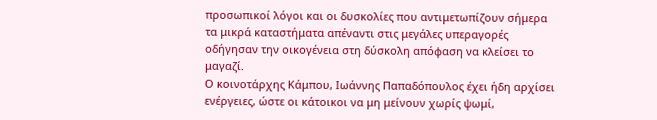προσωπικοί λόγοι και οι δυσκολίες που αντιμετωπίζουν σήμερα τα μικρά καταστήματα απέναντι στις μεγάλες υπεραγορές οδήγησαν την οικογένεια στη δύσκολη απόφαση να κλείσει το μαγαζί.
Ο κοινοτάρχης Κάμπου, Ιωάννης Παπαδόπουλος έχει ήδη αρχίσει ενέργειες, ώστε οι κάτοικοι να μη μείνουν χωρίς ψωμί,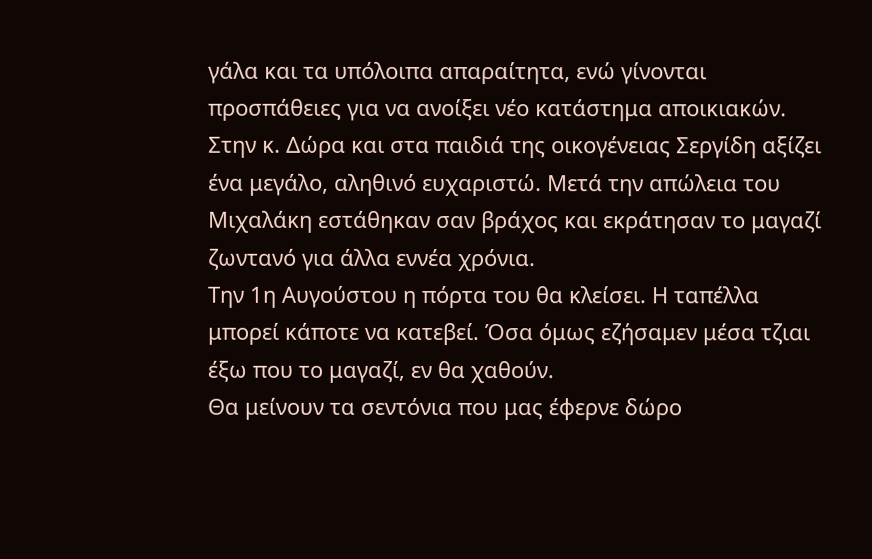γάλα και τα υπόλοιπα απαραίτητα, ενώ γίνονται προσπάθειες για να ανοίξει νέο κατάστημα αποικιακών.
Στην κ. Δώρα και στα παιδιά της οικογένειας Σεργίδη αξίζει ένα μεγάλο, αληθινό ευχαριστώ. Μετά την απώλεια του Μιχαλάκη εστάθηκαν σαν βράχος και εκράτησαν το μαγαζί ζωντανό για άλλα εννέα χρόνια.
Την 1η Αυγούστου η πόρτα του θα κλείσει. Η ταπέλλα μπορεί κάποτε να κατεβεί. Όσα όμως εζήσαμεν μέσα τζιαι έξω που το μαγαζί, εν θα χαθούν.
Θα μείνουν τα σεντόνια που μας έφερνε δώρο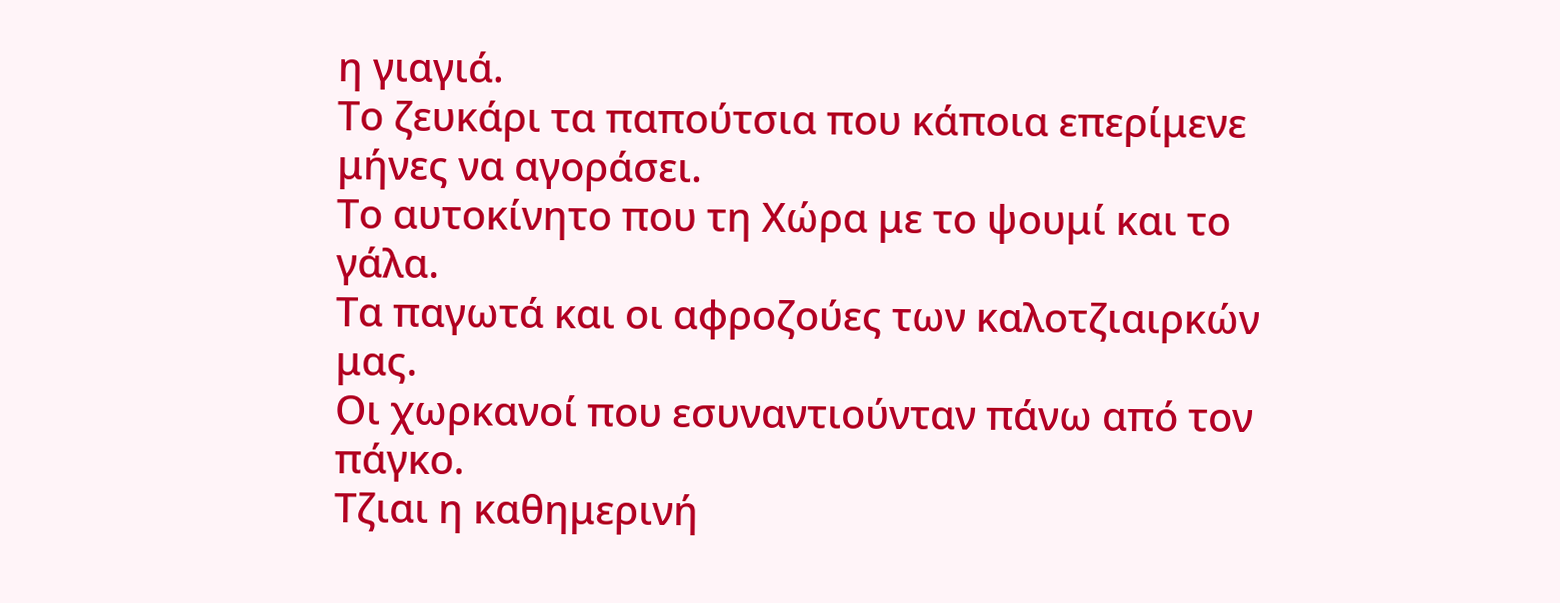η γιαγιά.
Το ζευκάρι τα παπούτσια που κάποια επερίμενε μήνες να αγοράσει.
Το αυτοκίνητο που τη Χώρα με το ψουμί και το γάλα.
Τα παγωτά και οι αφροζούες των καλοτζιαιρκών μας.
Οι χωρκανοί που εσυναντιούνταν πάνω από τον πάγκο.
Τζιαι η καθημερινή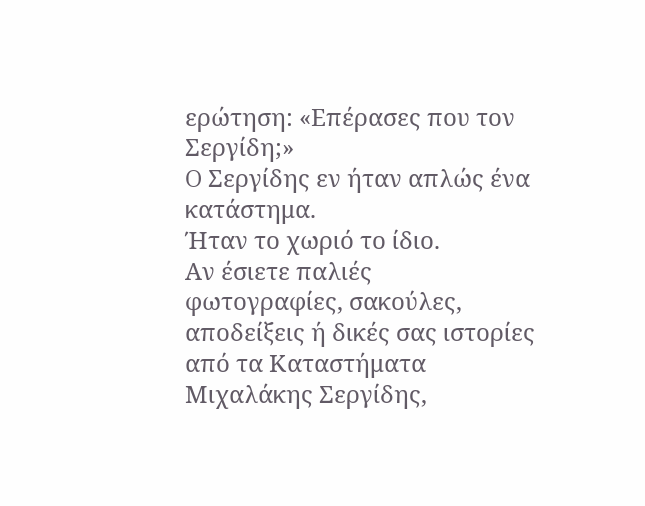ερώτηση: «Επέρασες που τον Σεργίδη;»
O Σεργίδης εν ήταν απλώς ένα κατάστημα.
Ήταν το χωριό το ίδιο.
Αν έσιετε παλιές φωτογραφίες, σακούλες, αποδείξεις ή δικές σας ιστορίες από τα Καταστήματα Μιχαλάκης Σεργίδης,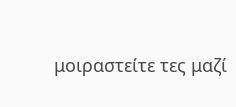μοιραστείτε τες μαζί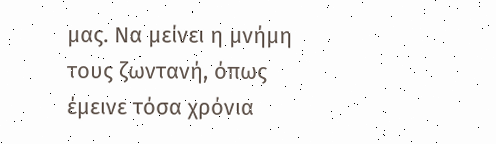μας. Να μείνει η μνήμη τους ζωντανή, όπως έμεινε τόσα χρόνια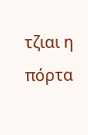τζιαι η πόρτα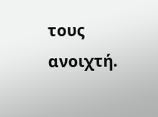τους ανοιχτή.